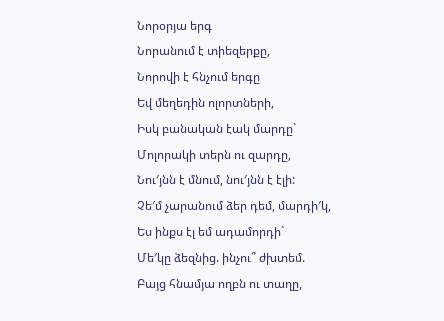Նորօրյա երգ
Նորանում է տիեզերքը,
Նորովի է հնչում երգը
Եվ մեղեդին ոլորտների,
Իսկ բանական էակ մարդը`
Մոլորակի տերն ու զարդը,
Նու′յնն է մնում, նու′յնն է էլի:
Չե′մ չարանում ձեր դեմ, մարդի′կ,
Ես ինքս էլ եմ ադամորդի`
Մե′կը ձեզնից. ինչու՞ ժխտեմ.
Բայց հնամյա ողբն ու տաղը,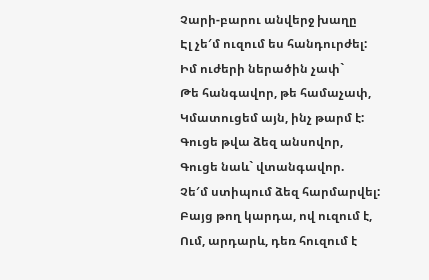Չարի-բարու անվերջ խաղը
Էլ չե′մ ուզում ես հանդուրժել:
Իմ ուժերի ներածին չափ`
Թե հանգավոր, թե համաչափ,
Կմատուցեմ այն, ինչ թարմ է:
Գուցե թվա ձեզ անսովոր,
Գուցե նաև` վտանգավոր.
Չե′մ ստիպում ձեզ հարմարվել:
Բայց թող կարդա, ով ուզում է,
Ում, արդարև, դեռ հուզում է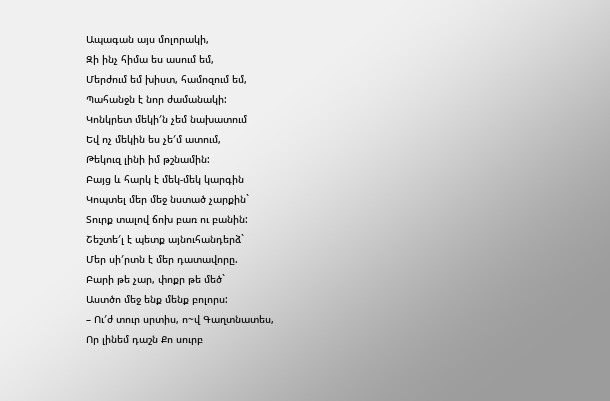Ապագան այս մոլորակի,
Զի ինչ հիմա ես ասում եմ,
Մերժում եմ խիստ, համոզում եմ,
Պահանջն է նոր ժամանակի:
Կոնկրետ մեկի′ն չեմ նախատում
Եվ ոչ մեկին ես չե′մ ատում,
Թեկուզ լինի իմ թշնամին:
Բայց և հարկ է մեկ-մեկ կարգին
Կոպտել մեր մեջ նստած չարքին`
Տուրք տալով ճոխ բառ ու բանին:
Շեշտե′լ է պետք այնուհանդերձ`
Մեր սի′րտն է մեր դատավորը.
Բարի թե չար, փոքր թե մեծ`
Աստծո մեջ ենք մենք բոլորս:
– Ու′ժ տուր սրտիս, ո~վ Գաղտնատես,
Որ լինեմ դաշն Քո սուրբ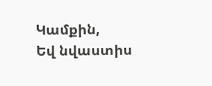Կամքին,
Եվ նվաստիս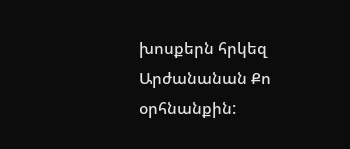խոսքերն հրկեզ
Արժանանան Քո օրհնանքին: